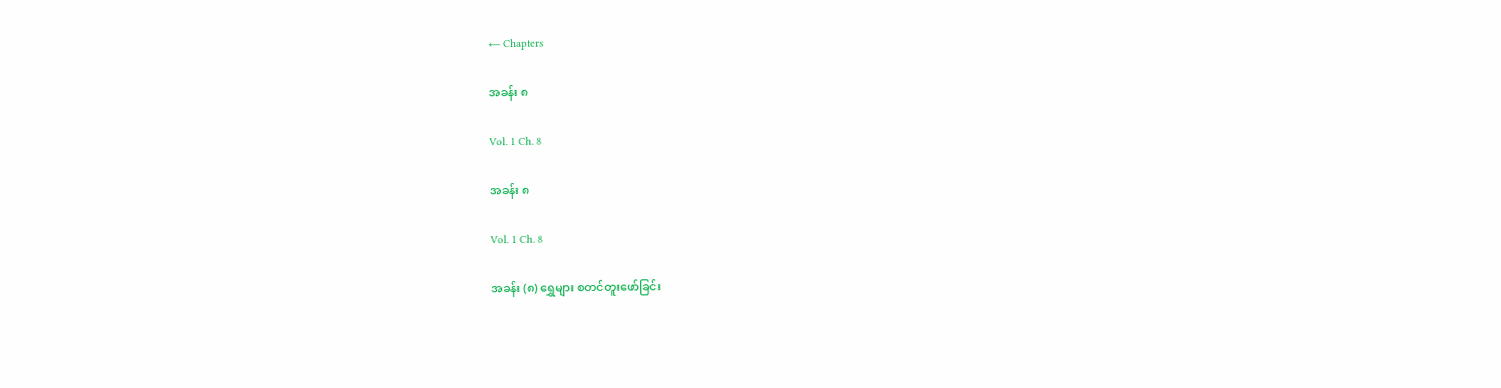← Chapters

အခန်း ၈

Vol. 1 Ch. 8

အခန်း ၈

Vol. 1 Ch. 8

အခန်း (၈) ရွှေများ စတင်တူးဖော်ခြင်း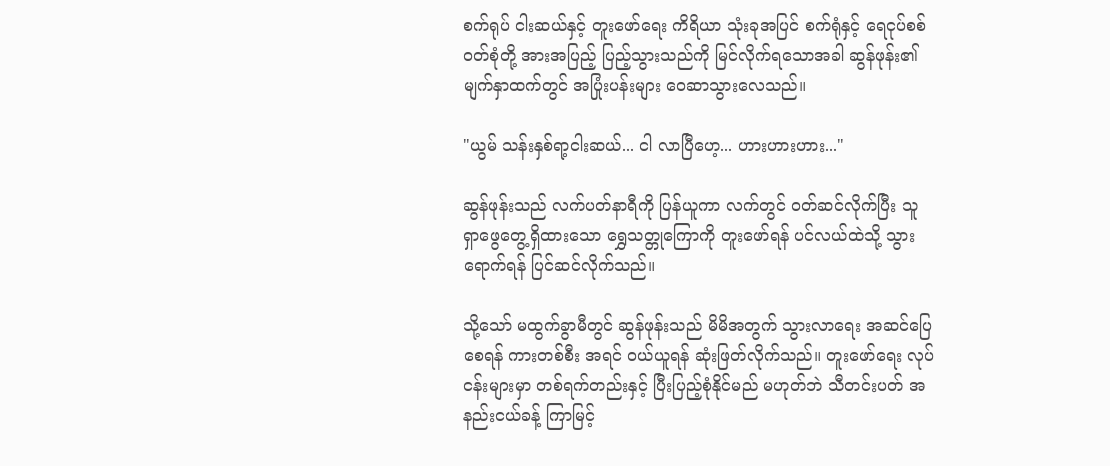စက်ရုပ် ငါးဆယ်နှင့် တူးဖော်ရေး ကိရိယာ သုံးခုအပြင် စက်ရုံနှင့် ရေငုပ်စစ်ဝတ်စုံတို့ အားအပြည့် ပြည့်သွားသည်ကို မြင်လိုက်ရသောအခါ ဆွန်ဖုန်း၏ မျက်နှာထက်တွင် အပြုံးပန်းများ ဝေဆာသွားလေသည်။

"ယွမ် သန်းနှစ်ရာ့ငါးဆယ်... ငါ လာပြီဟေ့... ဟားဟားဟား..."

ဆွန်ဖုန်းသည် လက်ပတ်နာရီကို ပြန်ယူကာ လက်တွင် ဝတ်ဆင်လိုက်ပြီး သူ ရှာဖွေတွေ့ရှိထားသော ရွှေသတ္တုကြောကို တူးဖော်ရန် ပင်လယ်ထဲသို့ သွားရောက်ရန် ပြင်ဆင်လိုက်သည်။

သို့သော် မထွက်ခွာမီတွင် ဆွန်ဖုန်းသည် မိမိအတွက် သွားလာရေး အဆင်ပြေစေရန် ကားတစ်စီး အရင် ဝယ်ယူရန် ဆုံးဖြတ်လိုက်သည်။ တူးဖော်ရေး လုပ်ငန်းများမှာ တစ်ရက်တည်းနှင့် ပြီးပြည့်စုံနိုင်မည် မဟုတ်ဘဲ သီတင်းပတ် အနည်းငယ်ခန့် ကြာမြင့်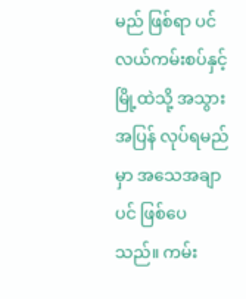မည် ဖြစ်ရာ ပင်လယ်ကမ်းစပ်နှင့် မြို့ထဲသို့ အသွားအပြန် လုပ်ရမည်မှာ အသေအချာပင် ဖြစ်ပေသည်။ ကမ်း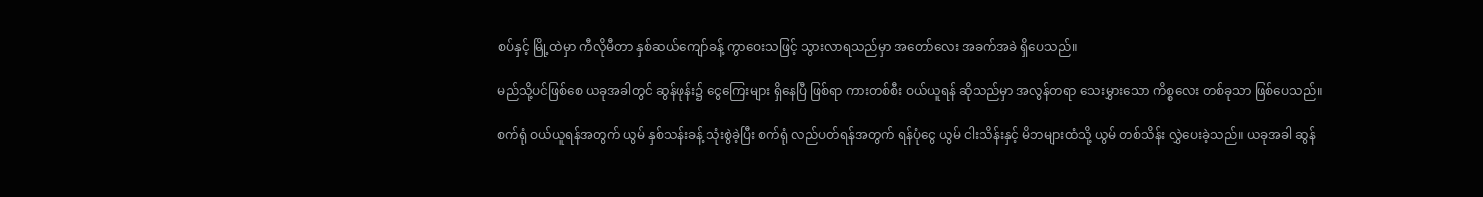စပ်နှင့် မြို့ထဲမှာ ကီလိုမီတာ နှစ်ဆယ်ကျော်ခန့် ကွာဝေးသဖြင့် သွားလာရသည်မှာ အတော်လေး အခက်အခဲ ရှိပေသည်။

မည်သို့ပင်ဖြစ်စေ ယခုအခါတွင် ဆွန်ဖုန်း၌ ငွေကြေးများ ရှိနေပြီ ဖြစ်ရာ ကားတစ်စီး ဝယ်ယူရန် ဆိုသည်မှာ အလွန်တရာ သေးမွှားသော ကိစ္စလေး တစ်ခုသာ ဖြစ်ပေသည်။

စက်ရုံ ဝယ်ယူရန်အတွက် ယွမ် နှစ်သန်းခန့် သုံးစွဲခဲ့ပြီး စက်ရုံ လည်ပတ်ရန်အတွက် ရန်ပုံငွေ ယွမ် ငါးသိန်းနှင့် မိဘများထံသို့ ယွမ် တစ်သိန်း လွှဲပေးခဲ့သည်။ ယခုအခါ ဆွန်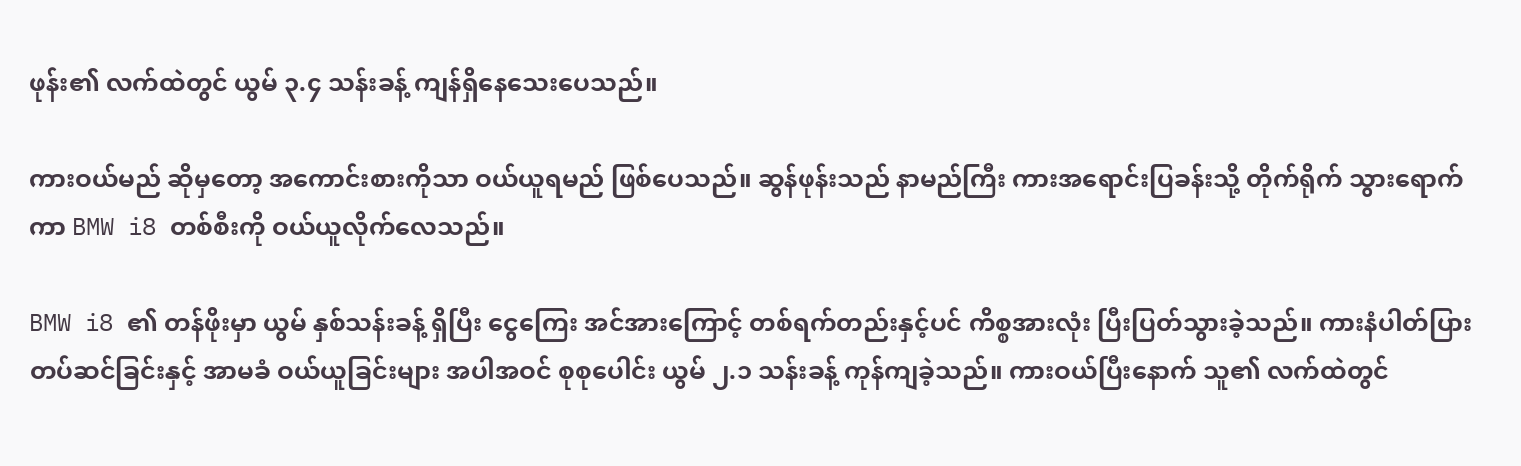ဖုန်း၏ လက်ထဲတွင် ယွမ် ၃.၄ သန်းခန့် ကျန်ရှိနေသေးပေသည်။

ကားဝယ်မည် ဆိုမှတော့ အကောင်းစားကိုသာ ဝယ်ယူရမည် ဖြစ်ပေသည်။ ဆွန်ဖုန်းသည် နာမည်ကြီး ကားအရောင်းပြခန်းသို့ တိုက်ရိုက် သွားရောက်ကာ BMW i8 တစ်စီးကို ဝယ်ယူလိုက်လေသည်။

BMW i8 ၏ တန်ဖိုးမှာ ယွမ် နှစ်သန်းခန့် ရှိပြီး ငွေကြေး အင်အားကြောင့် တစ်ရက်တည်းနှင့်ပင် ကိစ္စအားလုံး ပြီးပြတ်သွားခဲ့သည်။ ကားနံပါတ်ပြား တပ်ဆင်ခြင်းနှင့် အာမခံ ဝယ်ယူခြင်းများ အပါအဝင် စုစုပေါင်း ယွမ် ၂.၁ သန်းခန့် ကုန်ကျခဲ့သည်။ ကားဝယ်ပြီးနောက် သူ၏ လက်ထဲတွင်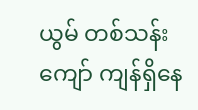ယွမ် တစ်သန်းကျော် ကျန်ရှိနေ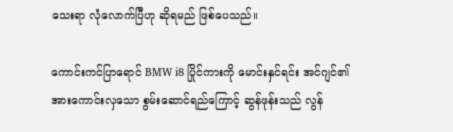သေးရာ လုံလောက်ပြီဟု ဆိုရမည် ဖြစ်ပေသည်။

ကောင်းကင်ပြာရောင် BMW i8 ပြိုင်ကားကို မောင်းနှင်ရင်း အင်ဂျင်၏ အားကောင်းလှသော စွမ်းဆောင်ရည်ကြောင့် ဆွန်ဖုန်းသည် လွန်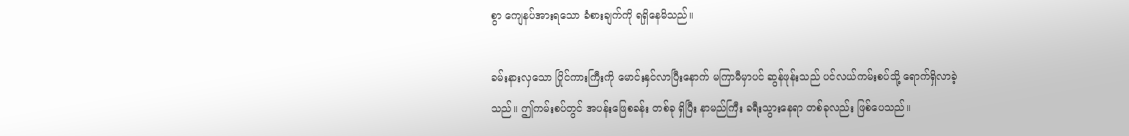စွာ ကျေနပ်အားရသော ခံစားချက်ကို ရရှိနေမိသည်။

ခမ်းနားလှသော ပြိုင်ကားကြီးကို မောင်းနှင်လာပြီးနောက် မကြာမီမှာပင် ဆွန်ဖုန်းသည် ပင်လယ်ကမ်းစပ်သို့ ရောက်ရှိလာခဲ့သည်။ ဤကမ်းစပ်တွင် အပန်းဖြေစခန်း တစ်ခု ရှိပြီး နာမည်ကြီး ခရီးသွားနေရာ တစ်ခုလည်း ဖြစ်ပေသည်။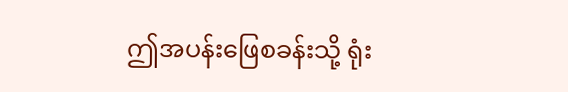ဤအပန်းဖြေစခန်းသို့ ရုံး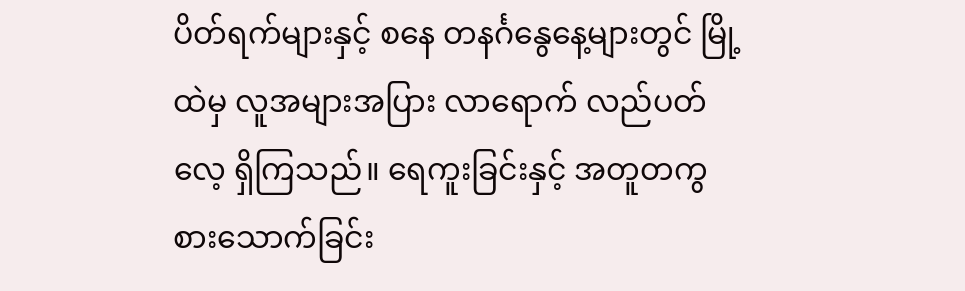ပိတ်ရက်များနှင့် စနေ တနင်္ဂနွေနေ့များတွင် မြို့ထဲမှ လူအများအပြား လာရောက် လည်ပတ်လေ့ ရှိကြသည်။ ရေကူးခြင်းနှင့် အတူတကွ စားသောက်ခြင်း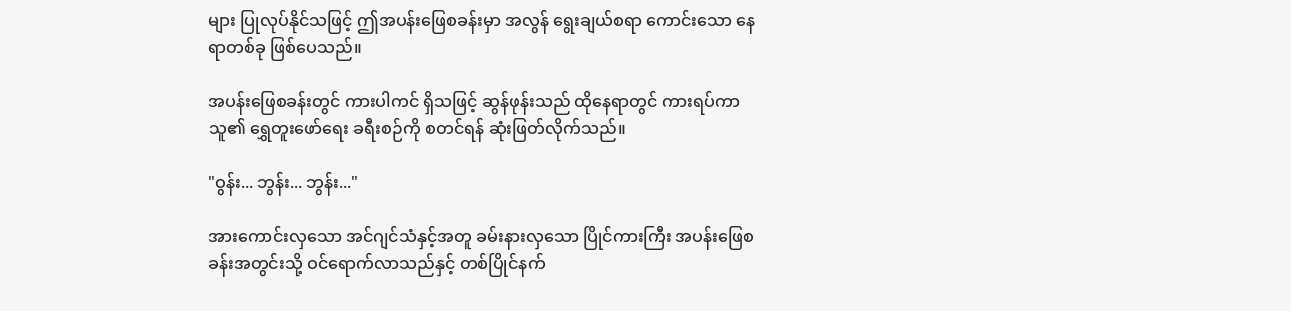များ ပြုလုပ်နိုင်သဖြင့် ဤအပန်းဖြေစခန်းမှာ အလွန် ရွေးချယ်စရာ ကောင်းသော နေရာတစ်ခု ဖြစ်ပေသည်။

အပန်းဖြေစခန်းတွင် ကားပါကင် ရှိသဖြင့် ဆွန်ဖုန်းသည် ထိုနေရာတွင် ကားရပ်ကာ သူ၏ ရွှေတူးဖော်ရေး ခရီးစဉ်ကို စတင်ရန် ဆုံးဖြတ်လိုက်သည်။

"ဝွန်း... ဘွန်း... ဘွန်း..."

အားကောင်းလှသော အင်ဂျင်သံနှင့်အတူ ခမ်းနားလှသော ပြိုင်ကားကြီး အပန်းဖြေစခန်းအတွင်းသို့ ဝင်ရောက်လာသည်နှင့် တစ်ပြိုင်နက်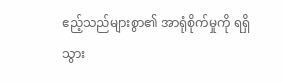ဧည့်သည်များစွာ၏ အာရုံစိုက်မှုကို ရရှိသွား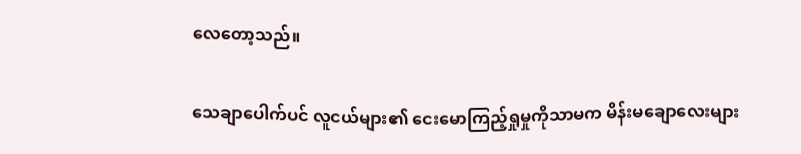လေတော့သည်။

သေချာပေါက်ပင် လူငယ်များ၏ ငေးမောကြည့်ရှုမှုကိုသာမက မိန်းမချောလေးများ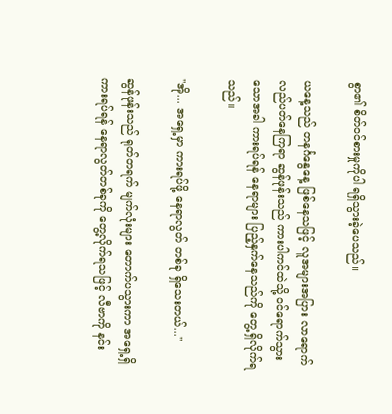စွာ၏ စိတ်ဝင်စားမှုကိုပါ ရရှိသွားခဲ့ပေသည်။

ယနေ့သည် တနင်္ဂနွေနေ့ ဖြစ်နေသဖြင့် လူအများအပြား လာရောက် လည်ပတ်နေကြရာ ဆွန်ဖုန်းသည် ကားပါကင်ထဲသို့ ဝင်ရောက်သွားသောအခါ ကားရပ်ရန် နေရာများ ပြည့်နှက်နေသည်ကို တွေ့ရှိလိုက်ရသည်။

"အို... အရှေ့မှာ ကားရပ်ဖို့ နေရာလွတ် တစ်ခု ရှိသေးတယ်..."

ဆွန်ဖုန်းသည် ရုတ်တရက် မျက်လုံးများ တောက်ပသွားကာ အရှေ့ရှိ ကားရပ်ရန် နေရာလွတ်တစ်ခုကို တွေ့လိုက်ရသဖြင့် လီဗာကို နင်း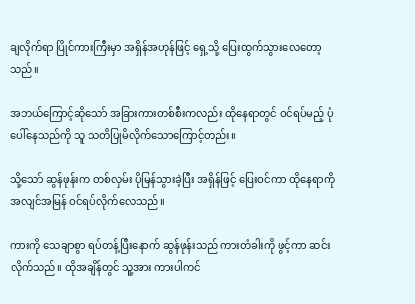ချလိုက်ရာ ပြိုင်ကားကြီးမှာ အရှိန်အဟုန်ဖြင့် ရှေ့သို့ ပြေးထွက်သွားလေတော့သည်။

အဘယ်ကြောင့်ဆိုသော် အခြားကားတစ်စီးကလည်း ထိုနေရာတွင် ဝင်ရပ်မည့် ပုံပေါ်နေသည်ကို သူ သတိပြုမိလိုက်သောကြောင့်တည်း။

သို့သော် ဆွန်ဖုန်းက တစ်လှမ်း ပိုမြန်သွားခဲ့ပြီး အရှိန်ဖြင့် ပြေးဝင်ကာ ထိုနေရာကို အလျင်အမြန် ဝင်ရပ်လိုက်လေသည်။

ကားကို သေချာစွာ ရပ်တန့်ပြီးနောက် ဆွန်ဖုန်းသည် ကားတံခါးကို ဖွင့်ကာ ဆင်းလိုက်သည်။ ထိုအချိန်တွင် သူ့အား ကားပါကင်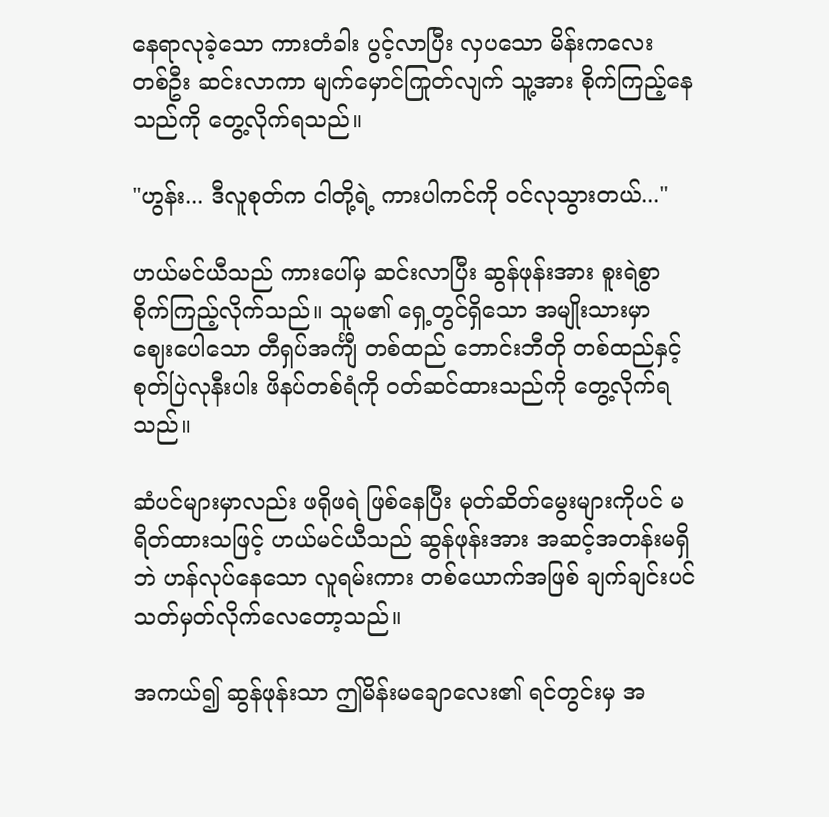နေရာလုခဲ့သော ကားတံခါး ပွင့်လာပြီး လှပသော မိန်းကလေး တစ်ဦး ဆင်းလာကာ မျက်မှောင်ကြုတ်လျက် သူ့အား စိုက်ကြည့်နေသည်ကို တွေ့လိုက်ရသည်။

"ဟွန်း... ဒီလူစုတ်က ငါတို့ရဲ့ ကားပါကင်ကို ဝင်လုသွားတယ်..."

ဟယ်မင်ယီသည် ကားပေါ်မှ ဆင်းလာပြီး ဆွန်ဖုန်းအား စူးရဲစွာ စိုက်ကြည့်လိုက်သည်။ သူမ၏ ရှေ့တွင်ရှိသော အမျိုးသားမှာ ဈေးပေါသော တီရှပ်အင်္ကျီ တစ်ထည် ဘောင်းဘီတို တစ်ထည်နှင့် စုတ်ပြဲလုနီးပါး ဖိနပ်တစ်ရံကို ဝတ်ဆင်ထားသည်ကို တွေ့လိုက်ရသည်။

ဆံပင်များမှာလည်း ဖရိုဖရဲ ဖြစ်နေပြီး မုတ်ဆိတ်မွေးများကိုပင် မရိတ်ထားသဖြင့် ဟယ်မင်ယီသည် ဆွန်ဖုန်းအား အဆင့်အတန်းမရှိဘဲ ဟန်လုပ်နေသော လူရမ်းကား တစ်ယောက်အဖြစ် ချက်ချင်းပင် သတ်မှတ်လိုက်လေတော့သည်။

အကယ်၍ ဆွန်ဖုန်းသာ ဤမိန်းမချောလေး၏ ရင်တွင်းမှ အ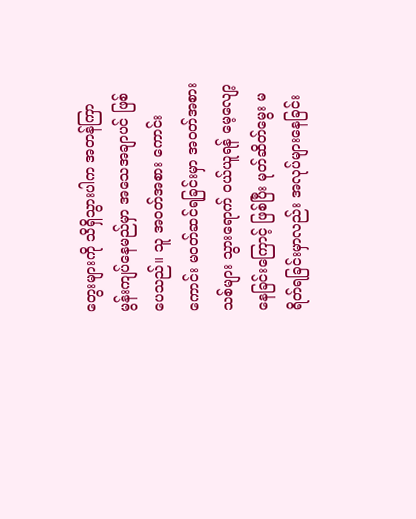တွေးများကို သိရှိသွားပါက အတန်ကြာ မွန်းကျပ်နေမည်မှာ အသေအချာပင် ဖြစ်ပေသည်။ သူ အဝတ်အစား ကောင်းကောင်း မဝတ်ဆင်ရခြင်းမှာ အဝတ်အစားသစ်များ သွားရောက် ဝယ်ယူရန် မေ့လျော့နေခြင်းကြောင့် ဖြစ်ပြီး မုတ်ဆိတ်မွေး မရိတ်ရခြင်းမှာလည်း အလုပ်များနေခြင်း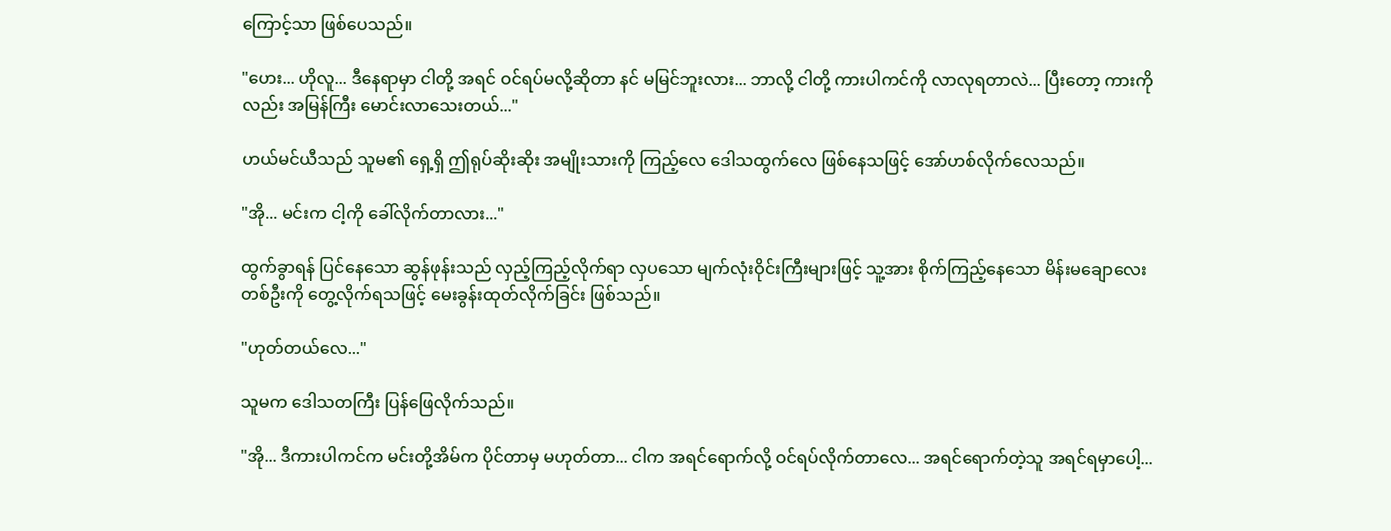ကြောင့်သာ ဖြစ်ပေသည်။

"ဟေး... ဟိုလူ... ဒီနေရာမှာ ငါတို့ အရင် ဝင်ရပ်မလို့ဆိုတာ နင် မမြင်ဘူးလား... ဘာလို့ ငါတို့ ကားပါကင်ကို လာလုရတာလဲ... ပြီးတော့ ကားကိုလည်း အမြန်ကြီး မောင်းလာသေးတယ်..."

ဟယ်မင်ယီသည် သူမ၏ ရှေ့ရှိ ဤရုပ်ဆိုးဆိုး အမျိုးသားကို ကြည့်လေ ဒေါသထွက်လေ ဖြစ်နေသဖြင့် အော်ဟစ်လိုက်လေသည်။

"အို... မင်းက ငါ့ကို ခေါ်လိုက်တာလား..."

ထွက်ခွာရန် ပြင်နေသော ဆွန်ဖုန်းသည် လှည့်ကြည့်လိုက်ရာ လှပသော မျက်လုံးဝိုင်းကြီးများဖြင့် သူ့အား စိုက်ကြည့်နေသော မိန်းမချောလေး တစ်ဦးကို တွေ့လိုက်ရသဖြင့် မေးခွန်းထုတ်လိုက်ခြင်း ဖြစ်သည်။

"ဟုတ်တယ်လေ..."

သူမက ဒေါသတကြီး ပြန်ဖြေလိုက်သည်။

"အို... ဒီကားပါကင်က မင်းတို့အိမ်က ပိုင်တာမှ မဟုတ်တာ... ငါက အရင်ရောက်လို့ ဝင်ရပ်လိုက်တာလေ... အရင်ရောက်တဲ့သူ အရင်ရမှာပေါ့...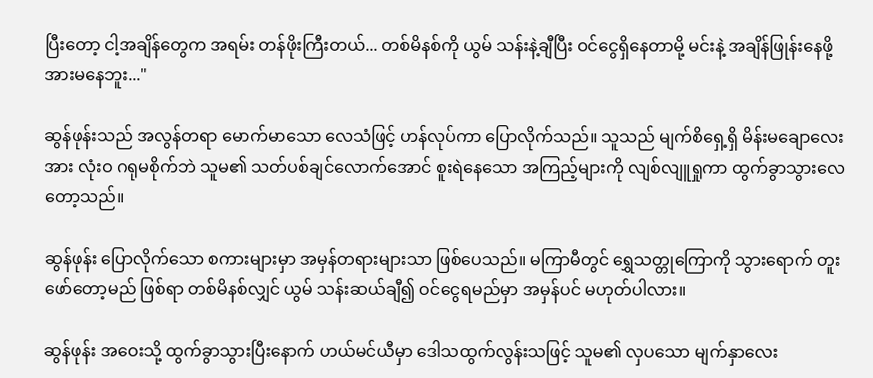ပြီးတော့ ငါ့အချိန်တွေက အရမ်း တန်ဖိုးကြီးတယ်... တစ်မိနစ်ကို ယွမ် သန်းနဲ့ချီပြီး ဝင်ငွေရှိနေတာမို့ မင်းနဲ့ အချိန်ဖြုန်းနေဖို့ အားမနေဘူး..."

ဆွန်ဖုန်းသည် အလွန်တရာ မောက်မာသော လေသံဖြင့် ဟန်လုပ်ကာ ပြောလိုက်သည်။ သူသည် မျက်စိရှေ့ရှိ မိန်းမချောလေးအား လုံးဝ ဂရုမစိုက်ဘဲ သူမ၏ သတ်ပစ်ချင်လောက်အောင် စူးရဲနေသော အကြည့်များကို လျစ်လျူရှုကာ ထွက်ခွာသွားလေတော့သည်။

ဆွန်ဖုန်း ပြောလိုက်သော စကားများမှာ အမှန်တရားများသာ ဖြစ်ပေသည်။ မကြာမီတွင် ရွှေသတ္တုကြောကို သွားရောက် တူးဖော်တော့မည် ဖြစ်ရာ တစ်မိနစ်လျှင် ယွမ် သန်းဆယ်ချီ၍ ဝင်ငွေရမည်မှာ အမှန်ပင် မဟုတ်ပါလား။

ဆွန်ဖုန်း အဝေးသို့ ထွက်ခွာသွားပြီးနောက် ဟယ်မင်ယီမှာ ဒေါသထွက်လွန်းသဖြင့် သူမ၏ လှပသော မျက်နှာလေး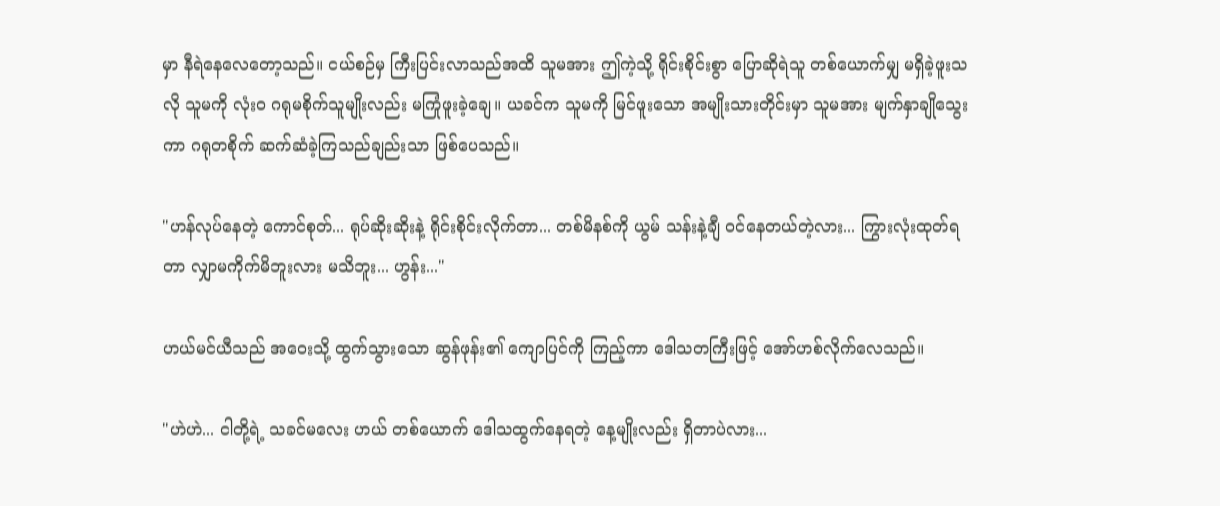မှာ နီရဲနေလေတော့သည်။ ငယ်စဉ်မှ ကြီးပြင်းလာသည်အထိ သူမအား ဤကဲ့သို့ ရိုင်းစိုင်းစွာ ပြောဆိုရဲသူ တစ်ယောက်မျှ မရှိခဲ့ဖူးသလို သူမကို လုံးဝ ဂရုမစိုက်သူမျိုးလည်း မကြုံဖူးခဲ့ချေ။ ယခင်က သူမကို မြင်ဖူးသော အမျိုးသားတိုင်းမှာ သူမအား မျက်နှာချိုသွေးကာ ဂရုတစိုက် ဆက်ဆံခဲ့ကြသည်ချည်းသာ ဖြစ်ပေသည်။

"ဟန်လုပ်နေတဲ့ ကောင်စုတ်... ရုပ်ဆိုးဆိုးနဲ့ ရိုင်းစိုင်းလိုက်တာ... တစ်မိနစ်ကို ယွမ် သန်းနဲ့ချီ ဝင်နေတယ်တဲ့လား... ကြွားလုံးထုတ်ရတာ လျှာမကိုက်မိဘူးလား မသိဘူး... ဟွန်း..."

ဟယ်မင်ယီသည် အဝေးသို့ ထွက်သွားသော ဆွန်ဖုန်း၏ ကျောပြင်ကို ကြည့်ကာ ဒေါသတကြီးဖြင့် အော်ဟစ်လိုက်လေသည်။

"ဟဲဟဲ... ငါတို့ရဲ့ သခင်မလေး ဟယ် တစ်ယောက် ဒေါသထွက်နေရတဲ့ နေ့မျိုးလည်း ရှိတာပဲလား...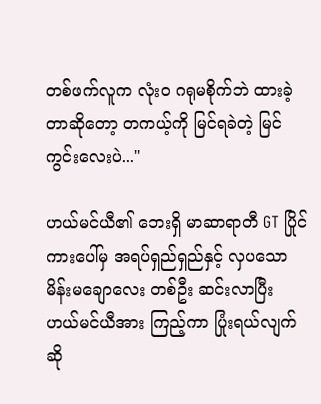တစ်ဖက်လူက လုံးဝ ဂရုမစိုက်ဘဲ ထားခဲ့တာဆိုတော့ တကယ့်ကို မြင်ရခဲတဲ့ မြင်ကွင်းလေးပဲ..."

ဟယ်မင်ယီ၏ ဘေးရှိ မာဆာရာတီ GT ပြိုင်ကားပေါ်မှ အရပ်ရှည်ရှည်နှင့် လှပသော မိန်းမချောလေး တစ်ဦး ဆင်းလာပြီး ဟယ်မင်ယီအား ကြည့်ကာ ပြုံးရယ်လျက် ဆို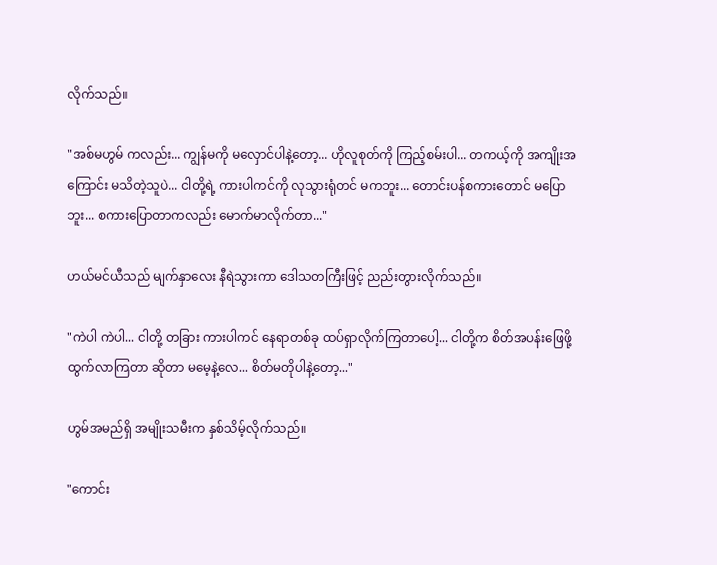လိုက်သည်။

"အစ်မဟွမ် ကလည်း... ကျွန်မကို မလှောင်ပါနဲ့တော့... ဟိုလူစုတ်ကို ကြည့်စမ်းပါ... တကယ့်ကို အကျိုးအကြောင်း မသိတဲ့သူပဲ... ငါတို့ရဲ့ ကားပါကင်ကို လုသွားရုံတင် မကဘူး... တောင်းပန်စကားတောင် မပြောဘူး... စကားပြောတာကလည်း မောက်မာလိုက်တာ..."

ဟယ်မင်ယီသည် မျက်နှာလေး နီရဲသွားကာ ဒေါသတကြီးဖြင့် ညည်းတွားလိုက်သည်။

"ကဲပါ ကဲပါ... ငါတို့ တခြား ကားပါကင် နေရာတစ်ခု ထပ်ရှာလိုက်ကြတာပေါ့... ငါတို့က စိတ်အပန်းဖြေဖို့ ထွက်လာကြတာ ဆိုတာ မမေ့နဲ့လေ... စိတ်မတိုပါနဲ့တော့..."

ဟွမ်အမည်ရှိ အမျိုးသမီးက နှစ်သိမ့်လိုက်သည်။

"ကောင်း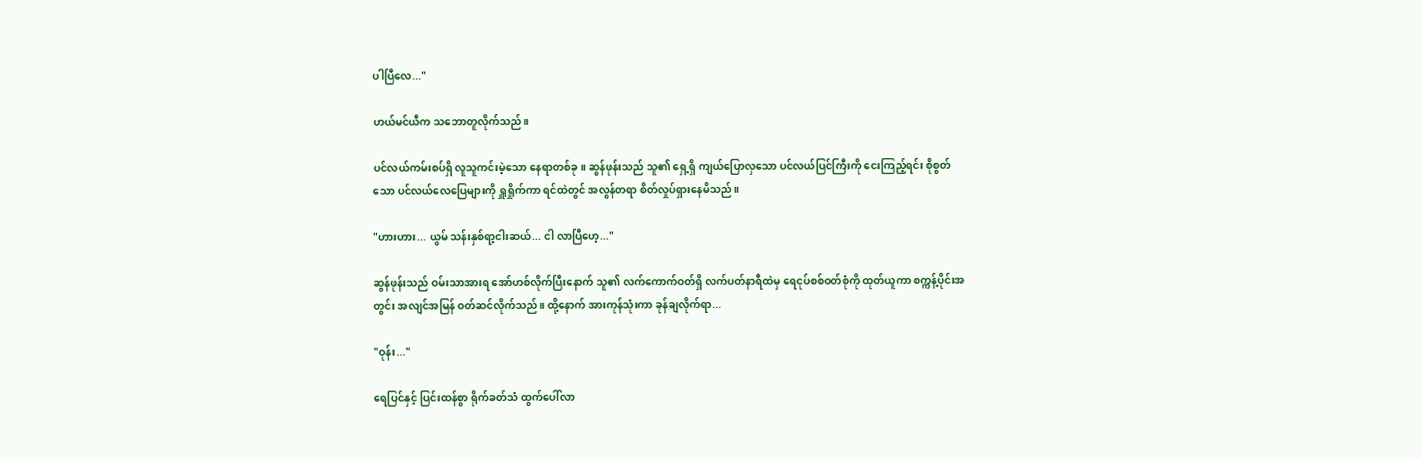ပါပြီလေ..."

ဟယ်မင်ယီက သဘောတူလိုက်သည်။

ပင်လယ်ကမ်းစပ်ရှိ လူသူကင်းမဲ့သော နေရာတစ်ခု။ ဆွန်ဖုန်းသည် သူ၏ ရှေ့ရှိ ကျယ်ပြောလှသော ပင်လယ်ပြင်ကြီးကို ငေးကြည့်ရင်း စိုစွတ်သော ပင်လယ်လေပြေများကို ရှူရှိုက်ကာ ရင်ထဲတွင် အလွန်တရာ စိတ်လှုပ်ရှားနေမိသည်။

"ဟားဟား... ယွမ် သန်းနှစ်ရာ့ငါးဆယ်... ငါ လာပြီဟေ့..."

ဆွန်ဖုန်းသည် ဝမ်းသာအားရ အော်ဟစ်လိုက်ပြီးနောက် သူ၏ လက်ကောက်ဝတ်ရှိ လက်ပတ်နာရီထဲမှ ရေငုပ်စစ်ဝတ်စုံကို ထုတ်ယူကာ စက္ကန့်ပိုင်းအတွင်း အလျင်အမြန် ဝတ်ဆင်လိုက်သည်။ ထို့နောက် အားကုန်သုံးကာ ခုန်ချလိုက်ရာ...

"ဝုန်း..."

ရေပြင်နှင့် ပြင်းထန်စွာ ရိုက်ခတ်သံ ထွက်ပေါ်လာ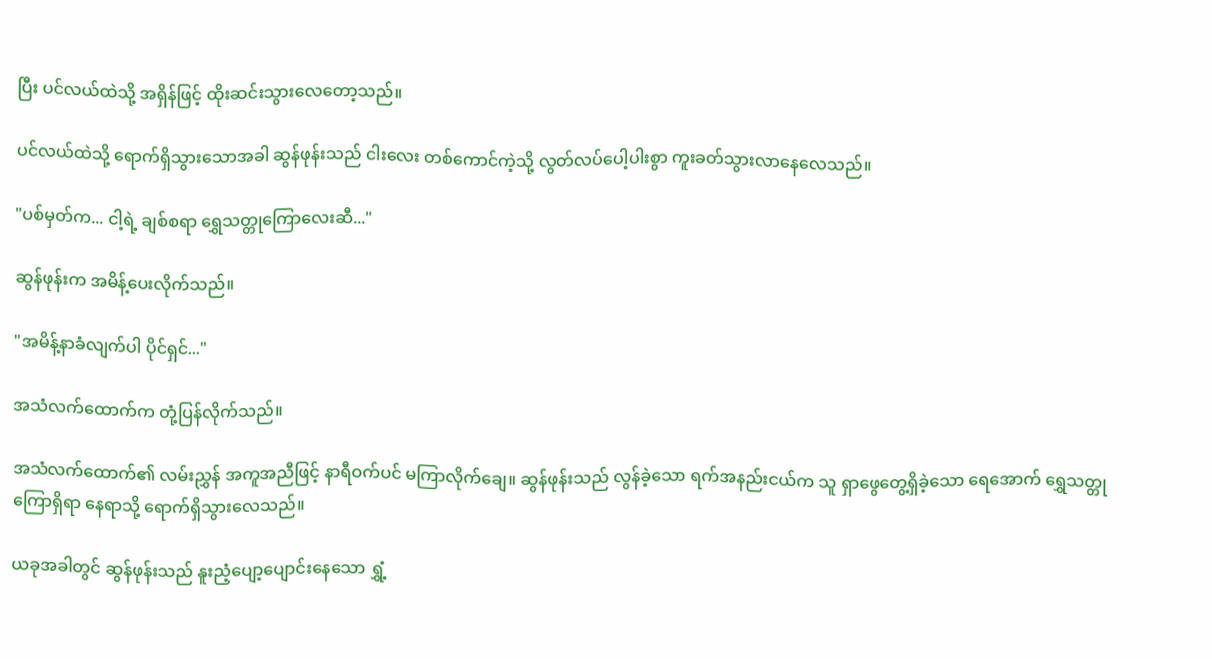ပြီး ပင်လယ်ထဲသို့ အရှိန်ဖြင့် ထိုးဆင်းသွားလေတော့သည်။

ပင်လယ်ထဲသို့ ရောက်ရှိသွားသောအခါ ဆွန်ဖုန်းသည် ငါးလေး တစ်ကောင်ကဲ့သို့ လွတ်လပ်ပေါ့ပါးစွာ ကူးခတ်သွားလာနေလေသည်။

"ပစ်မှတ်က... ငါ့ရဲ့ ချစ်စရာ ရွှေသတ္တုကြောလေးဆီ..."

ဆွန်ဖုန်းက အမိန့်ပေးလိုက်သည်။

"အမိန့်နာခံလျက်ပါ ပိုင်ရှင်..."

အသံလက်ထောက်က တုံ့ပြန်လိုက်သည်။

အသံလက်ထောက်၏ လမ်းညွှန် အကူအညီဖြင့် နာရီဝက်ပင် မကြာလိုက်ချေ။ ဆွန်ဖုန်းသည် လွန်ခဲ့သော ရက်အနည်းငယ်က သူ ရှာဖွေတွေ့ရှိခဲ့သော ရေအောက် ရွှေသတ္တုကြောရှိရာ နေရာသို့ ရောက်ရှိသွားလေသည်။

ယခုအခါတွင် ဆွန်ဖုန်းသည် နူးညံ့ပျော့ပျောင်းနေသော ရွှံ့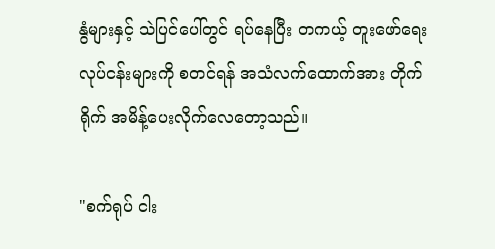နွံများနှင့် သဲပြင်ပေါ်တွင် ရပ်နေပြီး တကယ့် တူးဖော်ရေး လုပ်ငန်းများကို စတင်ရန် အသံလက်ထောက်အား တိုက်ရိုက် အမိန့်ပေးလိုက်လေတော့သည်။

"စက်ရုပ် ငါး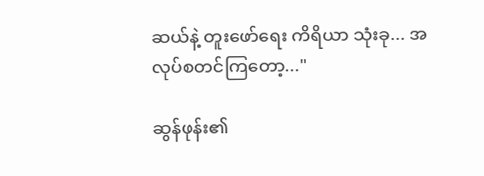ဆယ်နဲ့ တူးဖော်ရေး ကိရိယာ သုံးခု... အလုပ်စတင်ကြတော့..."

ဆွန်ဖုန်း၏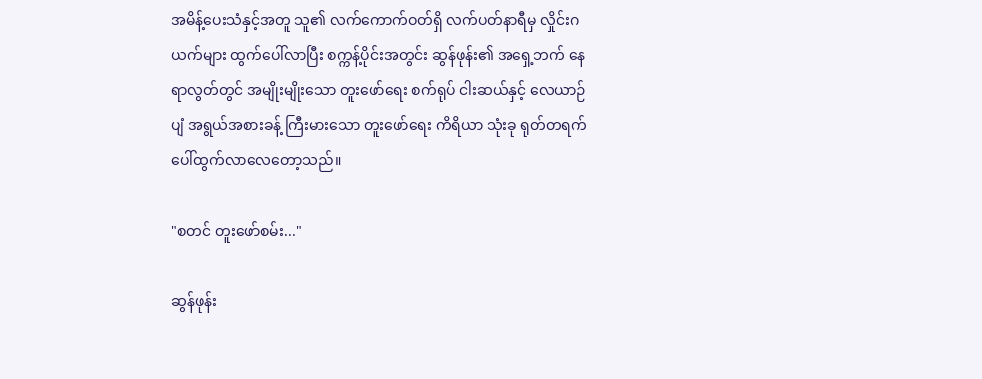အမိန့်ပေးသံနှင့်အတူ သူ၏ လက်ကောက်ဝတ်ရှိ လက်ပတ်နာရီမှ လှိုင်းဂယက်များ ထွက်ပေါ်လာပြီး စက္ကန့်ပိုင်းအတွင်း ဆွန်ဖုန်း၏ အရှေ့ဘက် နေရာလွတ်တွင် အမျိုးမျိုးသော တူးဖော်ရေး စက်ရုပ် ငါးဆယ်နှင့် လေယာဉ်ပျံ အရွယ်အစားခန့် ကြီးမားသော တူးဖော်ရေး ကိရိယာ သုံးခု ရုတ်တရက် ပေါ်ထွက်လာလေတော့သည်။

"စတင် တူးဖော်စမ်း..."

ဆွန်ဖုန်း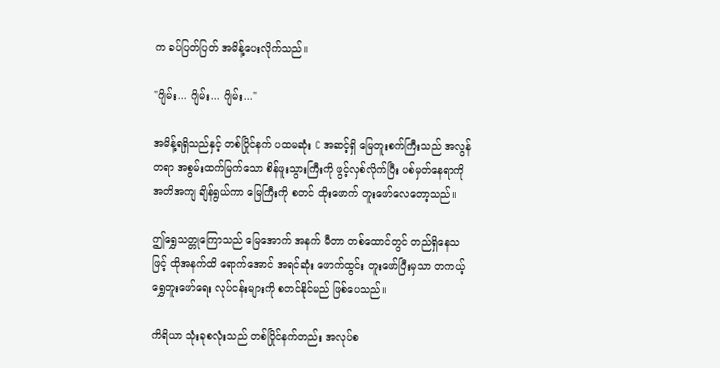က ခပ်ပြတ်ပြတ် အမိန့်ပေးလိုက်သည်။

"ဂျိမ်း... ဂျိမ်း... ဂျိမ်း..."

အမိန့်ရရှိသည်နှင့် တစ်ပြိုင်နက် ပထမဆုံး C အဆင့်ရှိ မြေတူးစက်ကြီးသည် အလွန်တရာ အစွမ်းထက်မြက်သော စိန်ဖူးသွားကြီးကို ဖွင့်လှစ်လိုက်ပြီး ပစ်မှတ်နေရာကို အတိအကျ ချိန်ရွယ်ကာ မြေကြီးကို စတင် ထိုးဖောက် တူးဖော်လေတော့သည်။

ဤရွှေသတ္တုကြောသည် မြေအောက် အနက် မီတာ တစ်ထောင်တွင် တည်ရှိနေသဖြင့် ထိုအနက်ထိ ရောက်အောင် အရင်ဆုံး ဖောက်ထွင်း တူးဖော်ပြီးမှသာ တကယ့် ရွှေတူးဖော်ရေး လုပ်ငန်းများကို စတင်နိုင်မည် ဖြစ်ပေသည်။

ကိရိယာ သုံးခုစလုံးသည် တစ်ပြိုင်နက်တည်း အလုပ်စ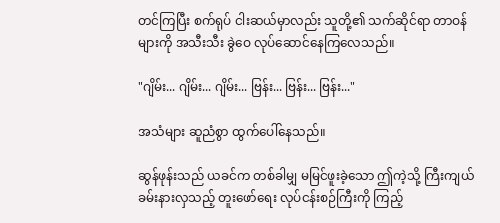တင်ကြပြီး စက်ရုပ် ငါးဆယ်မှာလည်း သူတို့၏ သက်ဆိုင်ရာ တာဝန်များကို အသီးသီး ခွဲဝေ လုပ်ဆောင်နေကြလေသည်။

"ဂျိမ်း... ဂျိမ်း... ဂျိမ်း... ဗြန်း... ဗြန်း... ဗြန်း..."

အသံများ ဆူညံစွာ ထွက်ပေါ်နေသည်။

ဆွန်ဖုန်းသည် ယခင်က တစ်ခါမျှ မမြင်ဖူးခဲ့သော ဤကဲ့သို့ ကြီးကျယ်ခမ်းနားလှသည့် တူးဖော်ရေး လုပ်ငန်းစဉ်ကြီးကို ကြည့်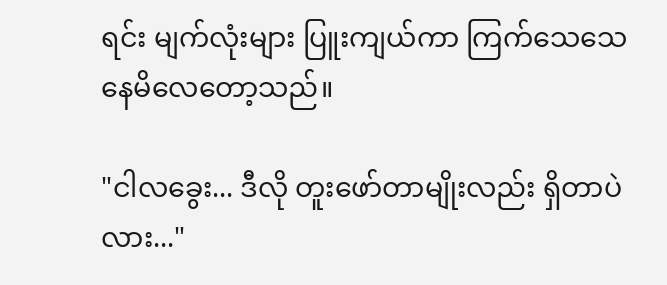ရင်း မျက်လုံးများ ပြူးကျယ်ကာ ကြက်သေသေနေမိလေတော့သည်။

"ငါလခွေး... ဒီလို တူးဖော်တာမျိုးလည်း ရှိတာပဲလား..."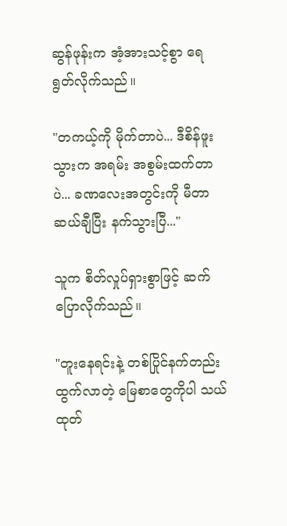ဆွန်ဖုန်းက အံ့အားသင့်စွာ ရေရွတ်လိုက်သည်။

"တကယ့်ကို မိုက်တာပဲ... ဒီစိန်ဖူးသွားက အရမ်း အစွမ်းထက်တာပဲ... ခဏလေးအတွင်းကို မီတာ ဆယ်ချီပြီး နက်သွားပြီ..."

သူက စိတ်လှုပ်ရှားစွာဖြင့် ဆက်ပြောလိုက်သည်။

"တူးနေရင်းနဲ့ တစ်ပြိုင်နက်တည်း ထွက်လာတဲ့ မြေစာတွေကိုပါ သယ်ထုတ်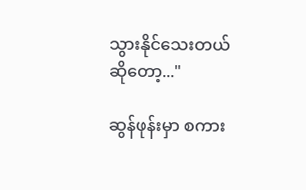သွားနိုင်သေးတယ်ဆိုတော့..."

ဆွန်ဖုန်းမှာ စကား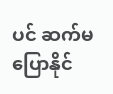ပင် ဆက်မပြောနိုင်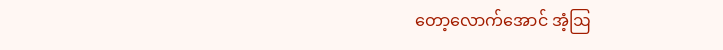တော့လောက်အောင် အံ့ဩ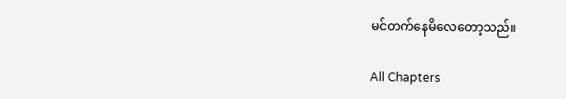မင်တက်နေမိလေတော့သည်။

All Chapters